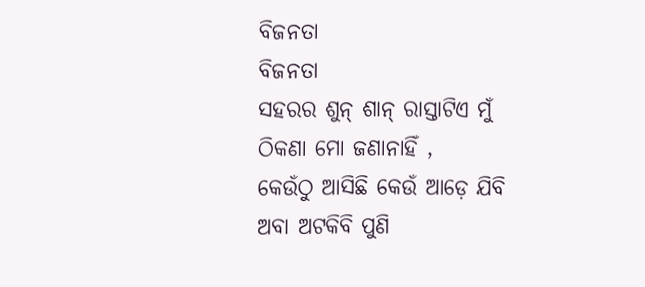ବିଜନତା
ବିଜନତା
ସହରର ଶୁନ୍ ଶାନ୍ ରାସ୍ତାଟିଏ ମୁଁ
ଠିକଣା ମୋ ଜଣାନାହିଁ ,
କେଉଁଠୁ ଆସିଛି କେଉଁ ଆଡ଼େ ଯିବି
ଅବା ଅଟକିବି ପୁଣି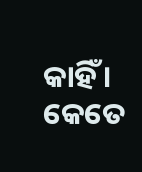କାହିଁ ।
କେତେ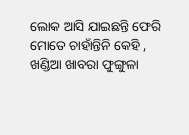ଲୋକ ଆସି ଯାଇଛନ୍ତି ଫେରି
ମୋତେ ଚାହାଁନ୍ତିନି କେହି ,
ଖଣ୍ଡିଆ ଖାବରା ଫୁଙ୍ଗୁଳା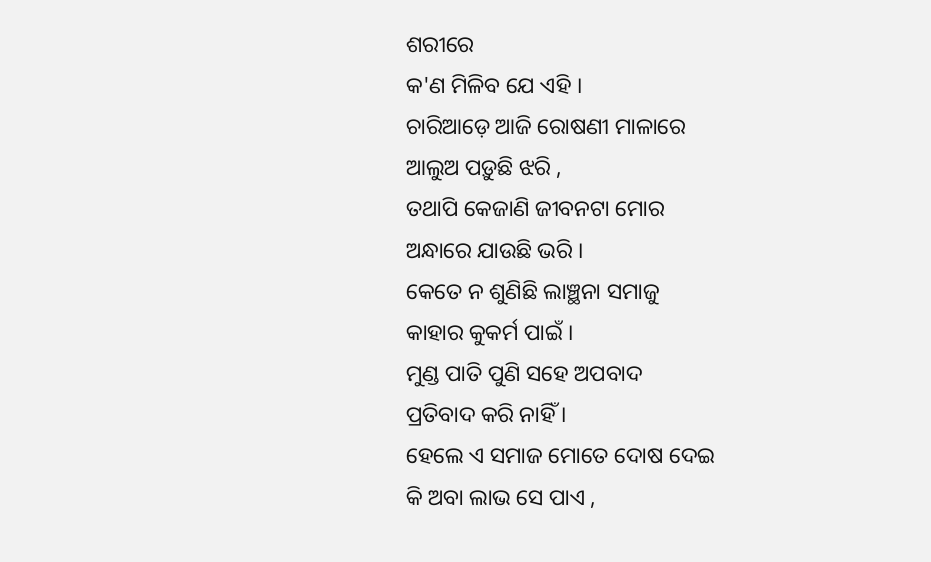ଶରୀରେ
କ'ଣ ମିଳିବ ଯେ ଏହି ।
ଚାରିଆଡ଼େ ଆଜି ରୋଷଣୀ ମାଳାରେ
ଆଲୁଅ ପଡ଼ୁଛି ଝରି ,
ତଥାପି କେଜାଣି ଜୀବନଟା ମୋର
ଅନ୍ଧାରେ ଯାଉଛି ଭରି ।
କେତେ ନ ଶୁଣିଛି ଲାଞ୍ଛନା ସମାଜୁ
କାହାର କୁକର୍ମ ପାଇଁ ।
ମୁଣ୍ଡ ପାତି ପୁଣି ସହେ ଅପବାଦ
ପ୍ରତିବାଦ କରି ନାହିଁ ।
ହେଲେ ଏ ସମାଜ ମୋତେ ଦୋଷ ଦେଇ
କି ଅବା ଲାଭ ସେ ପାଏ ,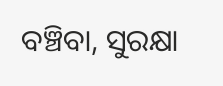ବଞ୍ଚିବା, ସୁରକ୍ଷା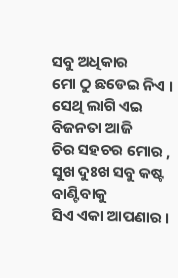ସବୁ ଅଧିକାର
ମୋ ଠୁ ଛଡେଇ ନିଏ ।
ସେଥି ଲାଗି ଏଇ ବିଜନତା ଆଜି
ଚିର ସହଚର ମୋର ,
ସୁଖ ଦୁଃଖ ସବୁ କଷ୍ଟ ବାଣ୍ଟିବାକୁ
ସିଏ ଏକା ଆପଣାର ।